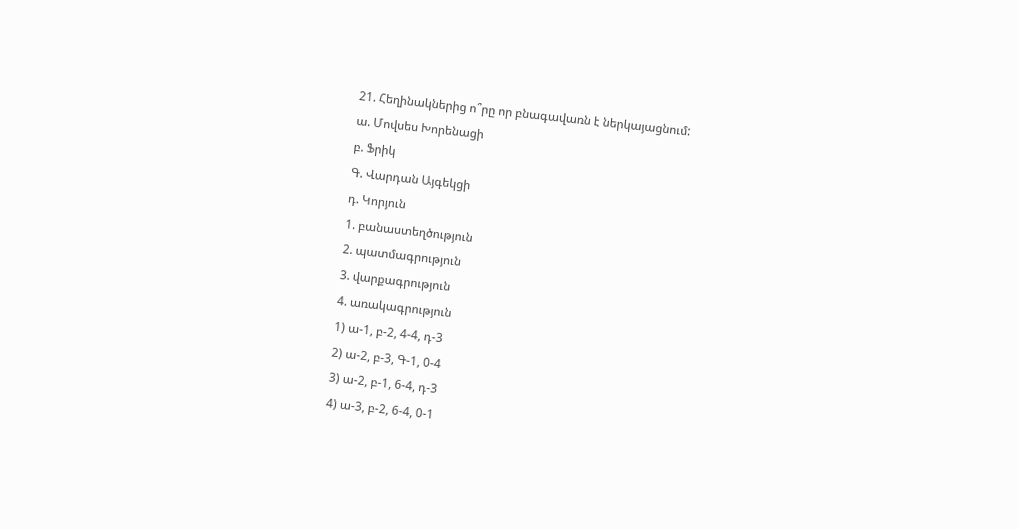21. Հեղինակներից ո՞րը որ բնագավառն է ներկայացնում:
ա. Մովսես Խորենացի
բ. Ֆրիկ
Գ. Վարդան Այգեկցի
դ. Կորյուն
1. բանաստեղծություն
2. պատմագրություն
3. վարքագրություն
4. առակագրություն
1) ա-1, բ-2, 4-4, դ-3
2) ա-2, բ-3, Գ-1, 0-4
3) ա-2, բ-1, 6-4, դ-3
4) ա-3, բ-2, 6-4, 0-1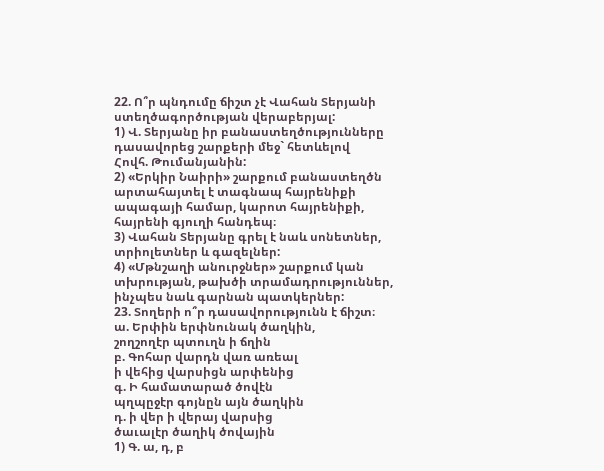22. Ո՞ր պնդումը ճիշտ չէ Վահան Տերյանի ստեղծագործության վերաբերյալ:
1) Վ. Տերյանը իր բանաստեղծությունները դասավորեց շարքերի մեջ` հետևելով
Հովհ. Թումանյանին:
2) «Երկիր Նաիրի» շարքում բանաստեղծն արտահայտել է տագնապ հայրենիքի
ապագայի համար, կարոտ հայրենիքի, հայրենի գյուղի հանդեպ։
3) Վահան Տերյանը գրել է նաև սոնետներ, տրիոլետներ և գազելներ:
4) «Մթնշաղի անուրջներ» շարքում կան տխրության, թախծի տրամադրություններ,
ինչպես նաև գարնան պատկերներ:
23. Տողերի ո՞ր դասավորությունն է ճիշտ։
ա. Երփին երփնունակ ծաղկին,
շողշողէր պտուղն ի ճղին
բ. Գոհար վարդն վառ առեալ
ի վեհից վարսիցն արփենից
գ. Ի համատարած ծովէն
պղպըջէր գոյնըն այն ծաղկին
դ. ի վեր ի վերայ վարսից
ծաւալէր ծաղիկ ծովային
1) Գ. ա, դ, բ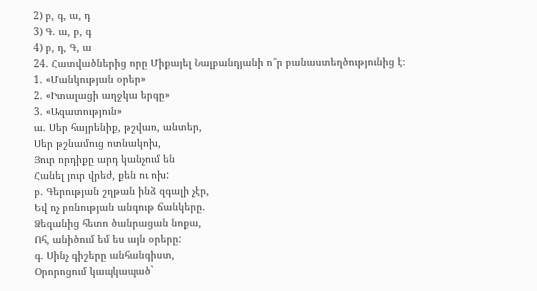2) բ, գ, ա, դ
3) Գ. ա, բ, գ
4) բ, դ, Գ, ա
24. Հատվածներից որը Միքայել Նալբանդյանի ո՞ր բանաստեղծությունից է։
1. «Մանկության օրեր»
2. «Իտալացի աղջկա երգը»
3. «Ազատություն»
ա. Սեր հայրենիք, թշվառ, անտեր,
Սեր թշնամուց ոտնակոխ,
Յուր որդիքը արդ կանչում են
Հանել յուր վրեժ, քեն ու ոխ:
բ. Գերության շղթան ինձ զգալի չէր,
Եվ ոչ բռնության անգութ ճանկերը.
Ձեզանից հետո ծանրացան նոքա,
Ոհ, անիծում եմ ես այն օրերը:
գ. Սինչ գիշերը անհանգիստ,
Օրորոցում կապկապած`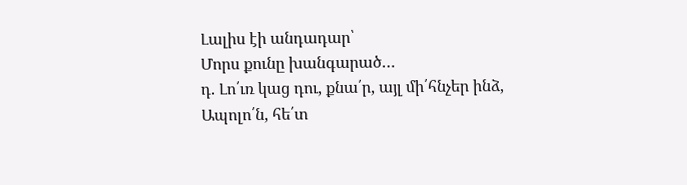Լալիս էի անդադար՝
Մորս քունը խանգարած…
դ. Լո՛ւռ կաց դու, քնա՛ր, այլ մի՛հնչեր ինձ,
Ապոլո՛ն, հե՛տ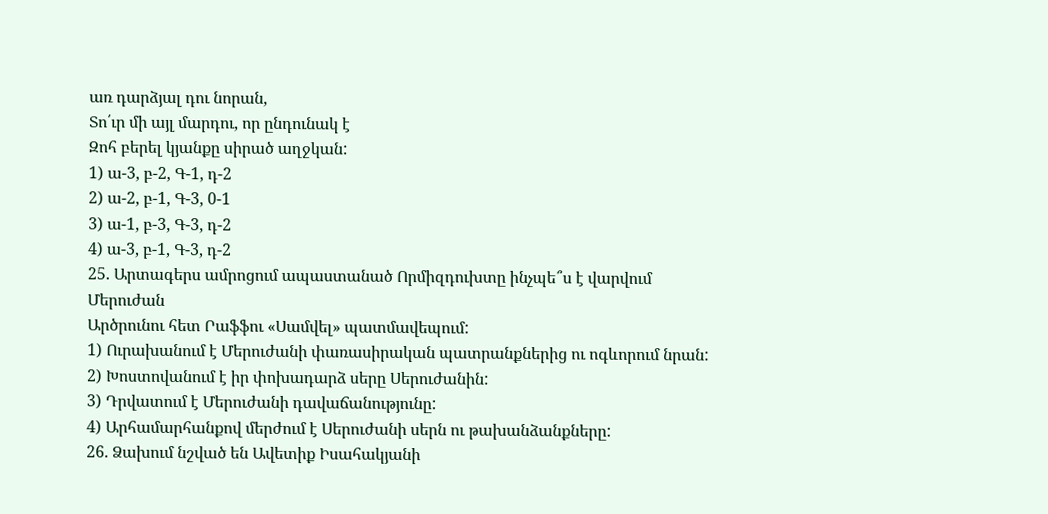առ դարձյալ դու նորան,
Տո՛ւր մի այլ մարդու, որ ընդունակ է
Զոհ բերել կյանքը սիրած աղջկան:
1) ա-3, բ-2, Գ-1, դ-2
2) ա-2, բ-1, Գ-3, 0-1
3) ա-1, բ-3, Գ-3, դ-2
4) ա-3, բ-1, Գ-3, դ-2
25. Արտագերս ամրոցում ապաստանած Որմիզդուխտը ինչպե՞ս է վարվում Մերուժան
Արծրունու հետ Րաֆֆու «Սամվել» պատմավեպում:
1) Ուրախանում է Մերուժանի փառասիրական պատրանքներից ու ոգևորում նրան:
2) Խոստովանում է իր փոխադարձ սերը Սերուժանին:
3) Դրվատում է Մերուժանի դավաճանությունը:
4) Արհամարհանքով մերժում է Սերուժանի սերն ու թախանձանքները:
26. Ձախում նշված են Ավետիք Իսահակյանի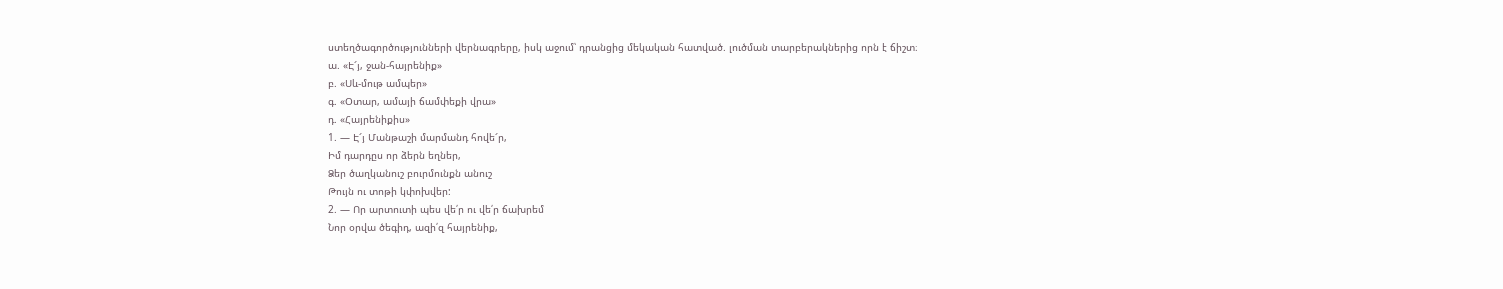ստեղծագործությունների վերնագրերը, իսկ աջում՝ դրանցից մեկական հատված. լուծման տարբերակներից որն է ճիշտ։
ա. «Է՜յ, ջան-հայրենիք»
բ. «Սև-մութ ամպեր»
գ. «Օտար, ամայի ճամփեքի վրա»
դ. «Հայրենիքիս»
1. — Է՜յ Մանթաշի մարմանդ հովե՜ր,
Իմ դարդըս որ ձերն եղներ,
Ձեր ծաղկանուշ բուրմունքն անուշ
Թույն ու տոթի կփոխվեր:
2. — Որ արտուտի պես վե՛ր ու վե՛ր ճախրեմ
Նոր օրվա ծեգիդ, ազի՛զ հայրենիք,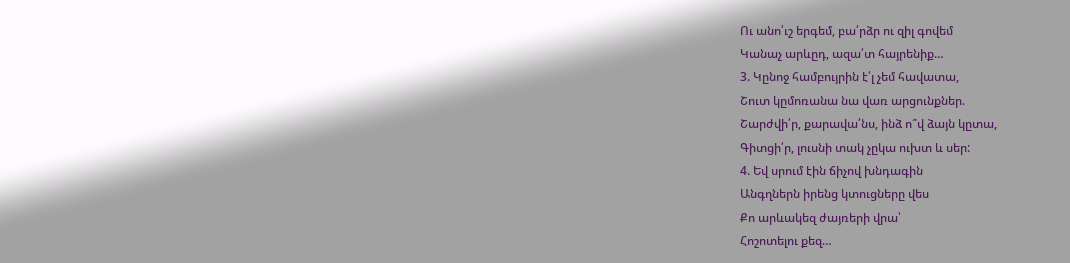Ու անո՛ւշ երգեմ, բա՛րձր ու զիլ գովեմ
Կանաչ արևըդ, ազա՛տ հայրենիք…
3. Կընոջ համբույրին է՛լ չեմ հավատա,
Շուտ կըմոռանա նա վառ արցունքներ.
Շարժվի՛ր, քարավա՛նս, ինձ ո՞վ ձայն կըտա,
Գիտցի՛ր, լուսնի տակ չըկա ուխտ և սեր:
4. Եվ սրում էին ճիչով խնդագին
Անգղներն իրենց կտուցները վես
Քո արևակեզ ժայռերի վրա՝
Հոշոտելու քեզ…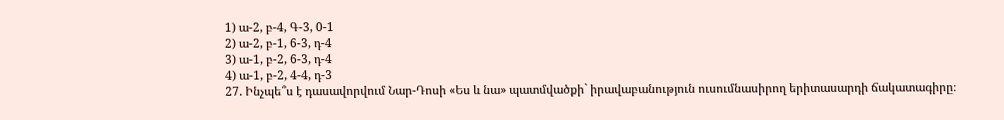1) ա-2, բ-4, Գ-3, 0-1
2) ա-2, բ-1, 6-3, դ-4
3) ա-1, բ-2, 6-3, դ-4
4) ա-1, բ-2, 4-4, դ-3
27. Ինչպե՞ս է դասավորվում Նար-Դոսի «Ես և նա» պատմվածքի` իրավաբանություն ուսումնասիրող երիտասարդի ճակատագիրը։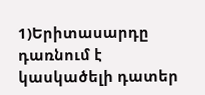1)Երիտասարդը դառնում է կասկածելի դատեր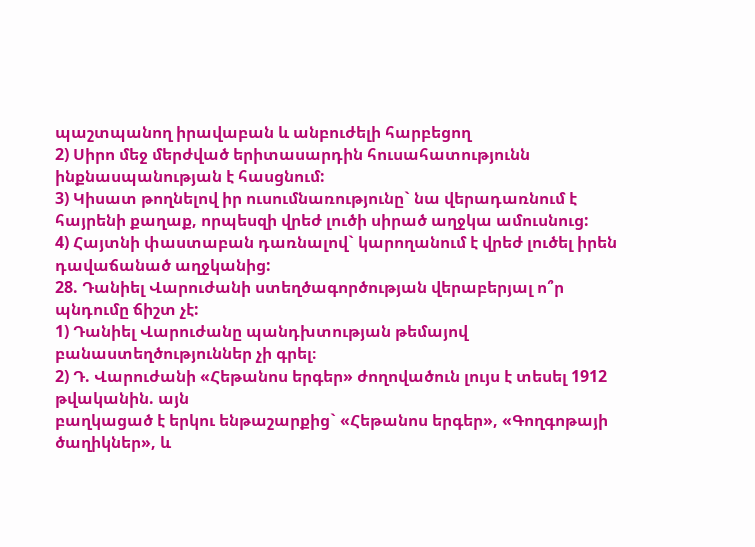պաշտպանող իրավաբան և անբուժելի հարբեցող
2) Սիրո մեջ մերժված երիտասարդին հուսահատությունն ինքնասպանության է հասցնում:
3) Կիսատ թողնելով իր ուսումնառությունը` նա վերադառնում է հայրենի քաղաք, որպեսզի վրեժ լուծի սիրած աղջկա ամուսնուց:
4) Հայտնի փաստաբան դառնալով` կարողանում է վրեժ լուծել իրեն դավաճանած աղջկանից:
28. Դանիել Վարուժանի ստեղծագործության վերաբերյալ ո՞ր պնդումը ճիշտ չէ:
1) Դանիել Վարուժանը պանդխտության թեմայով բանաստեղծություններ չի գրել։
2) Դ. Վարուժանի «Հեթանոս երգեր» ժողովածուն լույս է տեսել 1912 թվականին. այն
բաղկացած է երկու ենթաշարքից` «Հեթանոս երգեր», «Գողգոթայի ծաղիկներ», և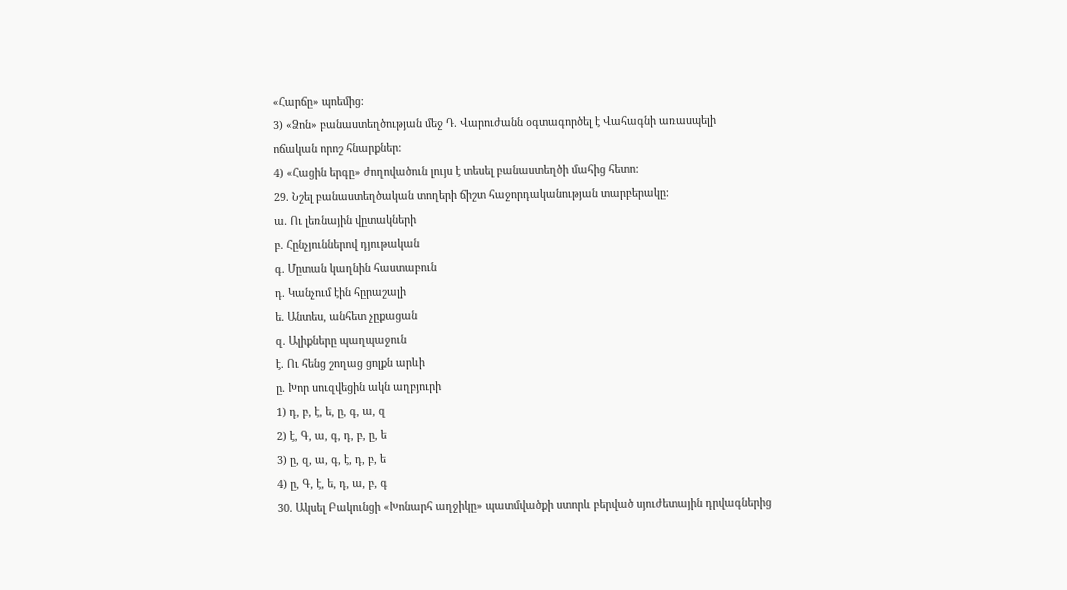«Հարճը» պոեմից:
3) «Ձոն» բանաստեղծության մեջ Դ. Վարուժանն օգտագործել է Վահագնի առասպելի
ոճական որոշ հնարքներ:
4) «Հացին երգը» ժողովածուն լույս է տեսել բանաստեղծի մահից հետո:
29. Նշել բանաստեղծական տողերի ճիշտ հաջորդականության տարբերակը:
ա. Ու լեռնային վըտակների
բ. Հընչյուններով դյութական
գ. Մըտան կաղնին հաստաբուն
դ. Կանչում էին հըրաշալի
ե. Անտես, անհետ չըքացան
զ. Ալիքները պաղպաջուն
է. Ու հենց շողաց ցոլքն արևի
ը. Խոր սուզվեցին ակն աղբյուրի
1) դ, բ, է, ե, ը, գ, ա, զ
2) է, Գ, ա, գ, դ, բ, ը, ե
3) ը, զ, ա, գ, է, դ, բ, ե
4) ը, Գ, է, ե, դ, ա, բ, գ
30. Ակսել Բակունցի «Խոնարհ աղջիկը» պատմվածքի ստորև բերված սյուժետային դրվագներից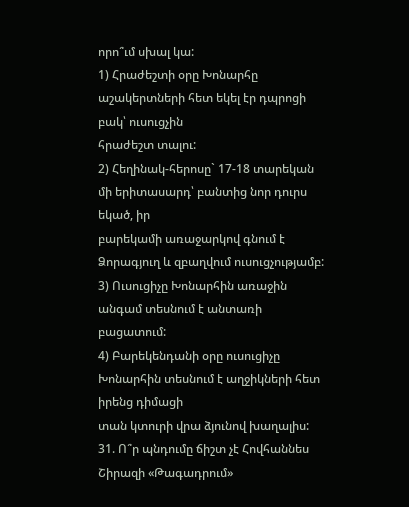որո՞ւմ սխալ կա:
1) Հրաժեշտի օրը Խոնարհը աշակերտների հետ եկել էր դպրոցի բակ՝ ուսուցչին
հրաժեշտ տալու:
2) Հեղինակ-հերոսը` 17-18 տարեկան մի երիտասարդ՝ բանտից նոր դուրս եկած, իր
բարեկամի առաջարկով գնում է Ձորագյուղ և զբաղվում ուսուցչությամբ:
3) Ուսուցիչը Խոնարհին առաջին անգամ տեսնում է անտառի բացատում:
4) Բարեկենդանի օրը ուսուցիչը Խոնարհին տեսնում է աղջիկների հետ իրենց դիմացի
տան կտուրի վրա ձյունով խաղալիս:
31. Ո՞ր պնդումը ճիշտ չէ Հովհաննես Շիրազի «Թագադրում»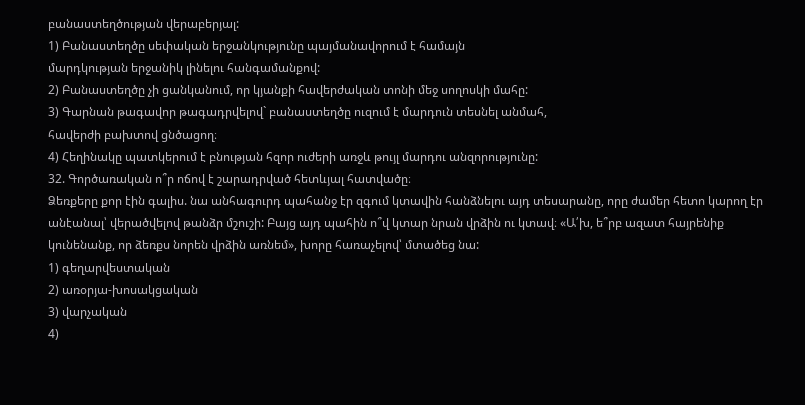բանաստեղծության վերաբերյալ:
1) Բանաստեղծը սեփական երջանկությունը պայմանավորում է համայն
մարդկության երջանիկ լինելու հանգամանքով:
2) Բանաստեղծը չի ցանկանում, որ կյանքի հավերժական տոնի մեջ սողոսկի մահը:
3) Գարնան թագավոր թագադրվելով` բանաստեղծը ուզում է մարդուն տեսնել անմահ,
հավերժի բախտով ցնծացող։
4) Հեղինակը պատկերում է բնության հզոր ուժերի առջև թույլ մարդու անզորությունը:
32. Գործառական ո՞ր ոճով է շարադրված հետևյալ հատվածը։
Ձեռքերը քոր էին գալիս. նա անհագուրդ պահանջ էր զգում կտավին հանձնելու այդ տեսարանը, որը ժամեր հետո կարող էր անէանալ՝ վերածվելով թանձր մշուշի: Բայց այդ պահին ո՞վ կտար նրան վրձին ու կտավ։ «Ա՛խ, ե՞րբ ազատ հայրենիք կունենանք, որ ձեռքս նորեն վրձին առնեմ», խորը հառաչելով՝ մտածեց նա:
1) գեղարվեստական
2) առօրյա-խոսակցական
3) վարչական
4)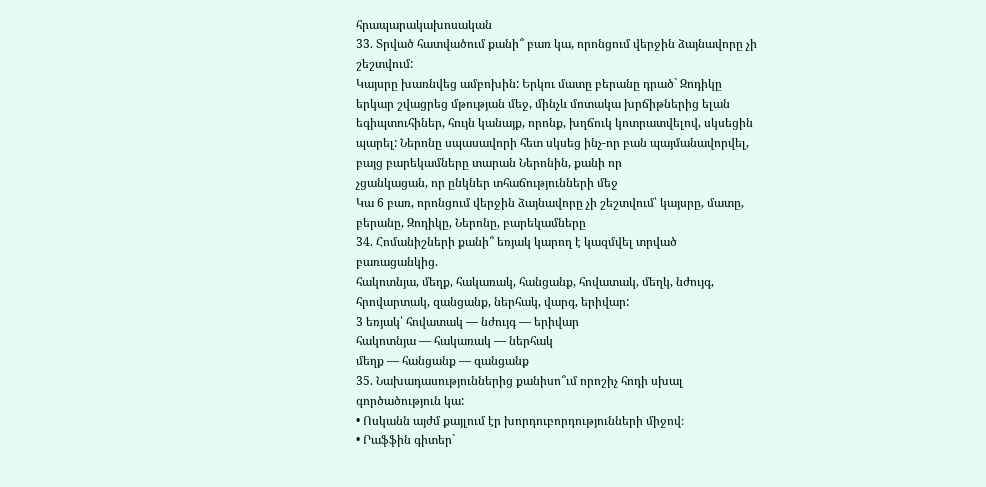հրապարակախոսական
33. Տրված հատվածում քանի՞ բառ կա, որոնցում վերջին ձայնավորը չի շեշտվում:
Կայսրը խառնվեց ամբոխին: Երկու մատը բերանը դրած` Զոդիկը երկար շվացրեց մթության մեջ, մինչև մոտակա խրճիթներից ելան եգիպտուհիներ, հույն կանայք, որոնք, խղճուկ կոտրատվելով, սկսեցին պարել: Ներոնը սպասավորի հետ սկսեց ինչ-որ բան պայմանավորվել, բայց բարեկամները տարան Ներոնին, քանի որ
չցանկացան, որ ընկներ տհաճությունների մեջ
Կա 6 բառ, որոնցում վերջին ձայնավորը չի շեշտվում՝ կայսրը, մատը, բերանը, Զոդիկը, Ներոնը, բարեկամները
34. Հոմանիշների քանի՞ եռյակ կարող է կազմվել տրված բառացանկից.
հակոտնյա, մեղք, հակառակ, հանցանք, հովատակ, մեղկ, նժույգ, հրովարտակ, զանցանք, ներհակ, վարգ, երիվար:
3 եռյակ՝ հովատակ — նժույգ — երիվար
հակոտնյա — հակառակ — ներհակ
մեղք — հանցանք — զանցանք
35. Նախադասություններից քանիսո՞ւմ որոշիչ հոդի սխալ գործածություն կա:
• Ոսկանն այժմ քայլում էր խորդուբորդությունների միջով։
• Րաֆֆին գիտեր`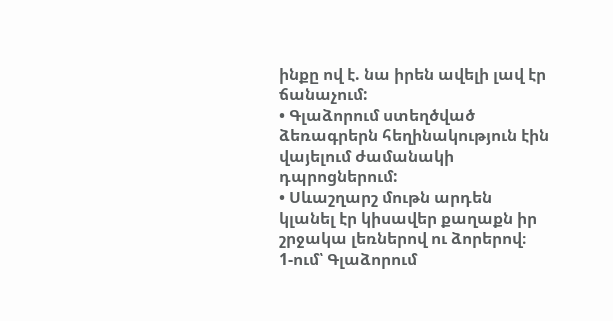ինքը ով է. նա իրեն ավելի լավ էր ճանաչում:
• Գլաձորում ստեղծված ձեռագրերն հեղինակություն էին վայելում ժամանակի դպրոցներում:
• Սևաշղարշ մութն արդեն կլանել էր կիսավեր քաղաքն իր շրջակա լեռներով ու ձորերով։
1-ում՝ Գլաձորում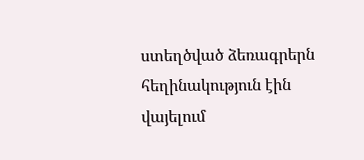ստեղծված ձեռագրերն հեղինակություն էին վայելում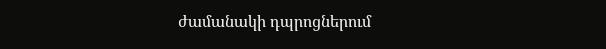ժամանակի դպրոցներում